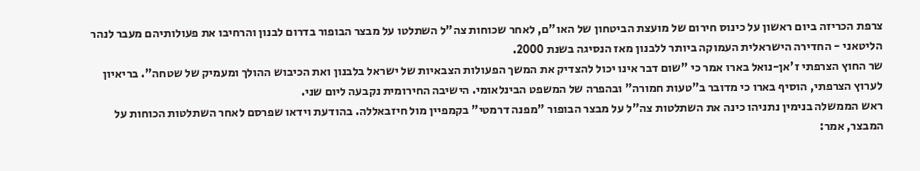צרפת הכריזה ביום ראשון על כינוס חירום של מועצת הביטחון של האו"ם, לאחר שכוחות צה"ל השתלטו על מבצר הבופור בדרום לבנון והרחיבו את פעולותיהם מעבר לנהר הליטאני - החדירה הישראלית העמוקה ביותר ללבנון מאז הנסיגה בשנת 2000.
שר החוץ הצרפתי ז'אן-נואל בארו אמר כי "שום דבר אינו יכול להצדיק את המשך הפעולות הצבאיות של ישראל בלבנון ואת הכיבוש ההולך ומעמיק של שטחה". בריאיון לערוץ הצרפתי, הוסיף בארו כי מדובר ב"טעות חמורה" ובהפרה של המשפט הבינלאומי. הישיבה החירומית נקבעה ליום שני.
ראש הממשלה בנימין נתניהו כינה את השתלטות צה"ל על מבצר הבופור "מפנה דרמטי" בקמפיין מול חיזבאללה. בהודעת וידאו שפרסם לאחר השתלטות הכוחות על המבצר, אמר: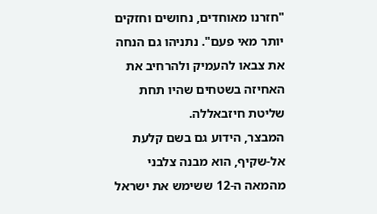"חזרנו מאוחדים, נחושים וחזקים יותר מאי פעם". נתניהו גם הנחה את צבאו להעמיק ולהרחיב את האחיזה בשטחים שהיו תחת שליטת חיזבאללה.
המבצר, הידוע גם בשם קלעת אל-שקיף, הוא מבנה צלבני מהמאה ה-12 ששימש את ישראל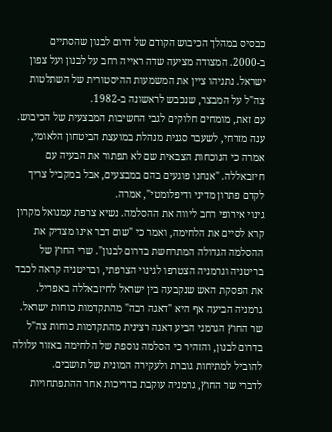כבסיס במהלך הכיבוש הקודם של דרום לבנון שהסתיים ב-2000. המצודה מציעה שדה ראייה רחב על לבנון ועל צפון ישראל. נתניהו ציין את המשמעות ההיסטורית של השתלטות צה"ל על המבצר, שנכבש לראשונה ב-1982.
עם זאת, מומחים חלוקים לגבי החשיבות המבצעית של הכיבוש. ענה מזרחי, לשעבר סגנית מנהלת במועצת הביטחון הלאומי, אמרה כי הנוכחות הצבאית שם לא תפתור את הבעיה עם חיזבאללה. "אנחנו פוגעים בהם במבצעים, אבל במקביל צריך לקדם פתרון מדיני ודיפלומטי", אמרה.
גינוי אירופי רחב ליווה את ההסלמה. נשיא צרפת עמנואל מקרון קרא לסיים את הלחימה, ואמר כי "שום דבר אינו מצדיק את ההסלמה הגדולה המתרחשת בדרום לבנון". שרי החוץ של בריטניה וגרמניה הצטרפו לגינוי הצרפתי, ובריטניה קראה לכבד את הפסקת האש שנקבעה בין ישראל לחיזבאללה באפריל. גרמניה הביעה אף היא "דאגה רבה" מהתקדמות כוחות ישראל.
שר החוץ הגרמני הביע דאגה רצינית מהתקדמות כוחות צה"ל בדרום לבנון, והזהיר כי הסלמה נוספת של הלחימה באזור עלולה להוביל למתיחות גוברת ולעקירה המונית של תושבים.
לדברי שר החוץ, גרמניה עוקבת בדריכות אחר ההתפתחויות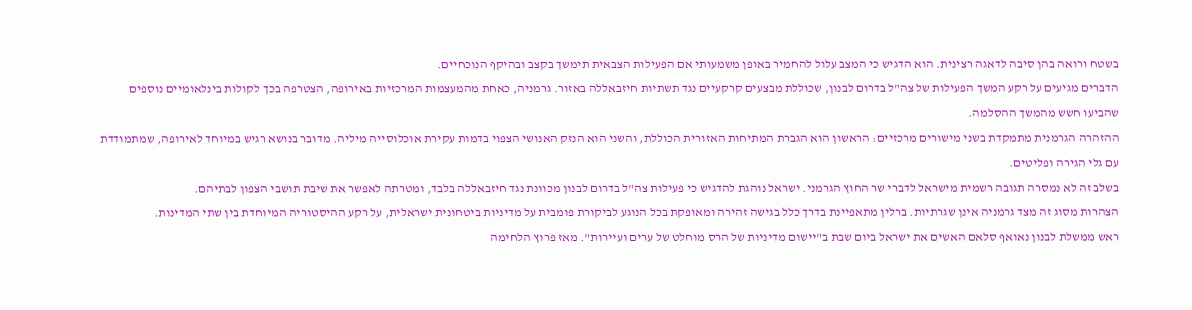בשטח ורואה בהן סיבה לדאגה רצינית. הוא הדגיש כי המצב עלול להחמיר באופן משמעותי אם הפעילות הצבאית תימשך בקצב ובהיקף הנוכחיים.
הדברים מגיעים על רקע המשך הפעילות של צה"ל בדרום לבנון, שכוללת מבצעים קרקעיים נגד תשתיות חיזבאללה באזור. גרמניה, כאחת מהמעצמות המרכזיות באירופה, הצטרפה בכך לקולות בינלאומיים נוספים שהביעו חשש מהמשך ההסלמה.
ההזהרה הגרמנית מתמקדת בשני מישורים מרכזיים: הראשון הוא הגברת המתיחות האזורית הכוללת, והשני הוא הנזק האנושי הצפוי בדמות עקירת אוכלוסייה מיליה. מדובר בנושא רגיש במיוחד לאירופה, שמתמודדת עם גלי הגירה ופליטים.
בשלב זה לא נמסרה תגובה רשמית מישראל לדברי שר החוץ הגרמני. ישראל נוהגת להדגיש כי פעילות צה"ל בדרום לבנון מכוונת נגד חיזבאללה בלבד, ומטרתה לאפשר את שיבת תושבי הצפון לבתיהם.
הצהרות מסוג זה מצד גרמניה אינן שגרתיות. ברלין מתאפיינת בדרך כלל בגישה זהירה ומאופקת בכל הנוגע לביקורת פומבית על מדיניות ביטחונית ישראלית, על רקע ההיסטוריה המיוחדת בין שתי המדינות.
ראש ממשלת לבנון נאואף סלאם האשים את ישראל ביום שבת ב"יישום מדיניות של הרס מוחלט של ערים ועיירות". מאז פרוץ הלחימה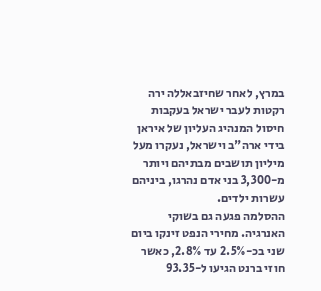במרץ, לאחר שחיזבאללה ירה רקטות לעבר ישראל בעקבות חיסול המנהיג העליון של איראן בידי ארה"ב וישראל, נעקרו מעל מיליון תושבים מבתיהם ויותר מ-3,300 בני אדם נהרגו, ביניהם עשרות ילדים.
ההסלמה פגעה גם בשוקי האנרגיה. מחירי הנפט זינקו ביום שני בכ-2.5% עד 2.8%, כאשר חוזי ברנט הגיעו ל-93.35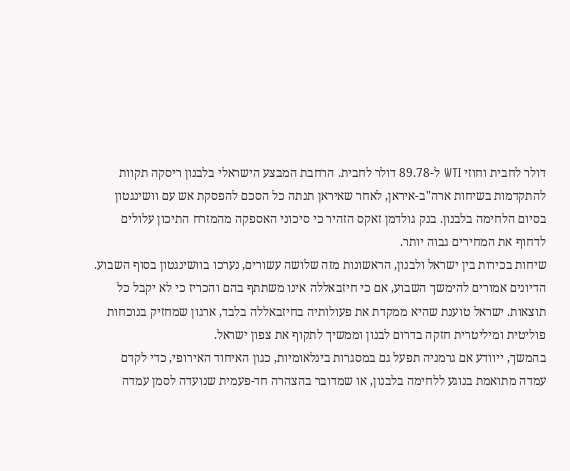דולר לחבית וחוזי WTI ל-89.78 דולר לחבית. הרחבת המבצע הישראלי בלבנון ריסקה תקוות להתקדמות בשיחות ארה"ב-איראן, לאחר שאיראן תנתה כל הסכם להפסקת אש עם וושינגטון בסיום הלחימה בלבנון. בנק גולדמן זאקס הזהיר כי סיכוני האספקה מהמזרח התיכון עלולים לדחוף את המחירים גבוה יותר.
שיחות בכירות בין ישראל ולבנון, הראשונות מזה שלושה עשורים, נערכו בוושינגטון בסוף השבוע. הדיונים אמורים להימשך השבוע, אם כי חיזבאללה אינו משתתף בהם והכריז כי לא יקבל כל תוצאות. ישראל טוענת שהיא ממקדת את פעולותיה בחיזבאללה בלבד, ארגון שמחזיק בנוכחות פוליטית ומיליטרית חזקה בדרום לבנון וממשיך לתקוף את צפון ישראל.
בהמשך, ייוודע אם גרמניה תפעל גם במסגרות בינלאומיות, כגון האיחוד האירופי, כדי לקדם עמדה מתואמת בנוגע ללחימה בלבנון, או שמדובר בהצהרה חד-פעמית שנועדה לסמן עמדה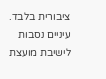ציבורית בלבד.
עיניים נסבות לישיבת מועצת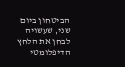הביטחון ביום שני, שעשויה לבחן את הלחץ הדיפלומטי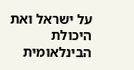על ישראל ואת היכולת הבינלאומית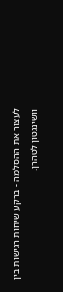לעצור את ההסלמה - ברקע שיחות רגישות בין וושינגטון לטהרן.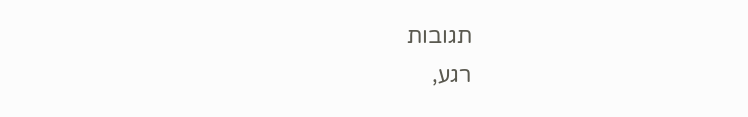תגובות
רגע,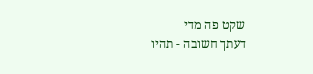שקט פה מדי
דעתך חשובה - תהיו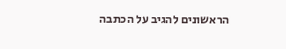הראשונים להגיב על הכתבה